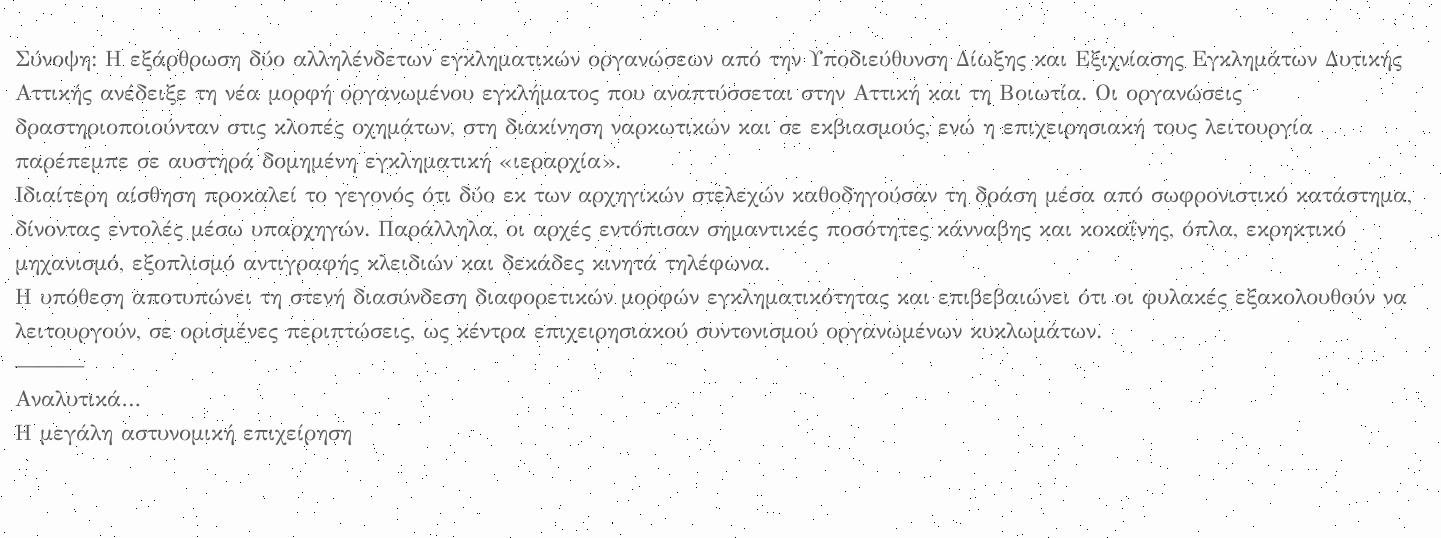Σύνοψη: Η εξάρθρωση δύο αλληλένδετων εγκληματικών οργανώσεων από την Υποδιεύθυνση Δίωξης και Εξιχνίασης Εγκλημάτων Δυτικής Αττικής ανέδειξε τη νέα μορφή οργανωμένου εγκλήματος που αναπτύσσεται στην Αττική και τη Βοιωτία. Οι οργανώσεις δραστηριοποιούνταν στις κλοπές οχημάτων, στη διακίνηση ναρκωτικών και σε εκβιασμούς, ενώ η επιχειρησιακή τους λειτουργία παρέπεμπε σε αυστηρά δομημένη εγκληματική «ιεραρχία».
Ιδιαίτερη αίσθηση προκαλεί το γεγονός ότι δύο εκ των αρχηγικών στελεχών καθοδηγούσαν τη δράση μέσα από σωφρονιστικό κατάστημα, δίνοντας εντολές μέσω υπαρχηγών. Παράλληλα, οι αρχές εντόπισαν σημαντικές ποσότητες κάνναβης και κοκαΐνης, όπλα, εκρηκτικό μηχανισμό, εξοπλισμό αντιγραφής κλειδιών και δεκάδες κινητά τηλέφωνα.
Η υπόθεση αποτυπώνει τη στενή διασύνδεση διαφορετικών μορφών εγκληματικότητας και επιβεβαιώνει ότι οι φυλακές εξακολουθούν να λειτουργούν, σε ορισμένες περιπτώσεις, ως κέντρα επιχειρησιακού συντονισμού οργανωμένων κυκλωμάτων.
———
Αναλυτικά…
Η μεγάλη αστυνομική επιχείρηση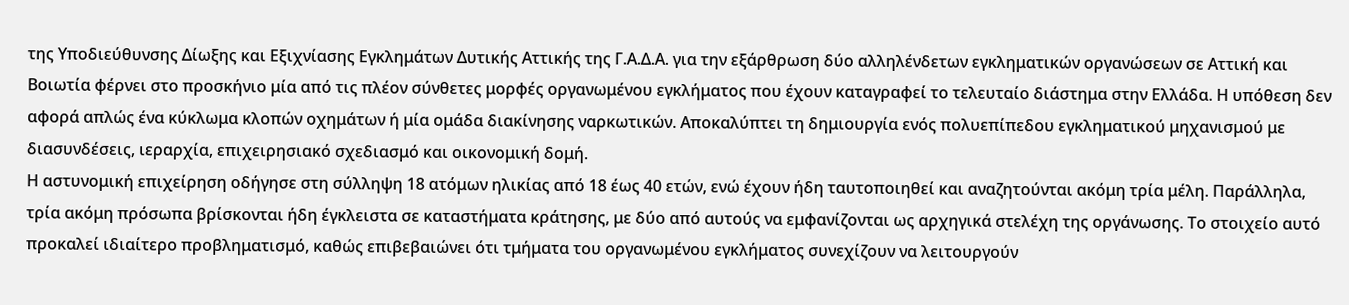της Υποδιεύθυνσης Δίωξης και Εξιχνίασης Εγκλημάτων Δυτικής Αττικής της Γ.Α.Δ.Α. για την εξάρθρωση δύο αλληλένδετων εγκληματικών οργανώσεων σε Αττική και Βοιωτία φέρνει στο προσκήνιο μία από τις πλέον σύνθετες μορφές οργανωμένου εγκλήματος που έχουν καταγραφεί το τελευταίο διάστημα στην Ελλάδα. Η υπόθεση δεν αφορά απλώς ένα κύκλωμα κλοπών οχημάτων ή μία ομάδα διακίνησης ναρκωτικών. Αποκαλύπτει τη δημιουργία ενός πολυεπίπεδου εγκληματικού μηχανισμού με διασυνδέσεις, ιεραρχία, επιχειρησιακό σχεδιασμό και οικονομική δομή.
Η αστυνομική επιχείρηση οδήγησε στη σύλληψη 18 ατόμων ηλικίας από 18 έως 40 ετών, ενώ έχουν ήδη ταυτοποιηθεί και αναζητούνται ακόμη τρία μέλη. Παράλληλα, τρία ακόμη πρόσωπα βρίσκονται ήδη έγκλειστα σε καταστήματα κράτησης, με δύο από αυτούς να εμφανίζονται ως αρχηγικά στελέχη της οργάνωσης. Το στοιχείο αυτό προκαλεί ιδιαίτερο προβληματισμό, καθώς επιβεβαιώνει ότι τμήματα του οργανωμένου εγκλήματος συνεχίζουν να λειτουργούν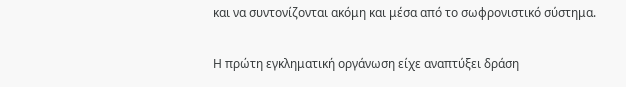και να συντονίζονται ακόμη και μέσα από το σωφρονιστικό σύστημα.

Η πρώτη εγκληματική οργάνωση είχε αναπτύξει δράση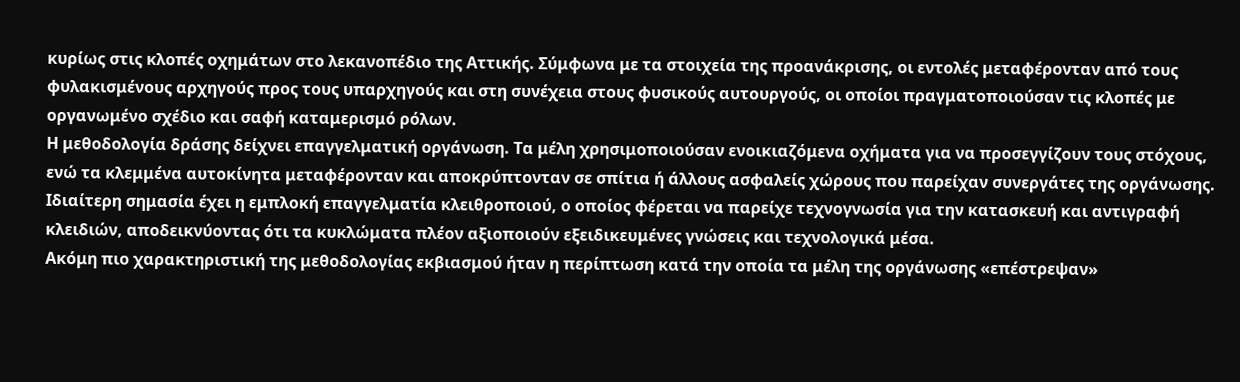κυρίως στις κλοπές οχημάτων στο λεκανοπέδιο της Αττικής. Σύμφωνα με τα στοιχεία της προανάκρισης, οι εντολές μεταφέρονταν από τους φυλακισμένους αρχηγούς προς τους υπαρχηγούς και στη συνέχεια στους φυσικούς αυτουργούς, οι οποίοι πραγματοποιούσαν τις κλοπές με οργανωμένο σχέδιο και σαφή καταμερισμό ρόλων.
Η μεθοδολογία δράσης δείχνει επαγγελματική οργάνωση. Τα μέλη χρησιμοποιούσαν ενοικιαζόμενα οχήματα για να προσεγγίζουν τους στόχους, ενώ τα κλεμμένα αυτοκίνητα μεταφέρονταν και αποκρύπτονταν σε σπίτια ή άλλους ασφαλείς χώρους που παρείχαν συνεργάτες της οργάνωσης. Ιδιαίτερη σημασία έχει η εμπλοκή επαγγελματία κλειθροποιού, ο οποίος φέρεται να παρείχε τεχνογνωσία για την κατασκευή και αντιγραφή κλειδιών, αποδεικνύοντας ότι τα κυκλώματα πλέον αξιοποιούν εξειδικευμένες γνώσεις και τεχνολογικά μέσα.
Ακόμη πιο χαρακτηριστική της μεθοδολογίας εκβιασμού ήταν η περίπτωση κατά την οποία τα μέλη της οργάνωσης «επέστρεψαν»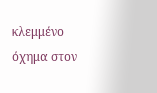κλεμμένο όχημα στον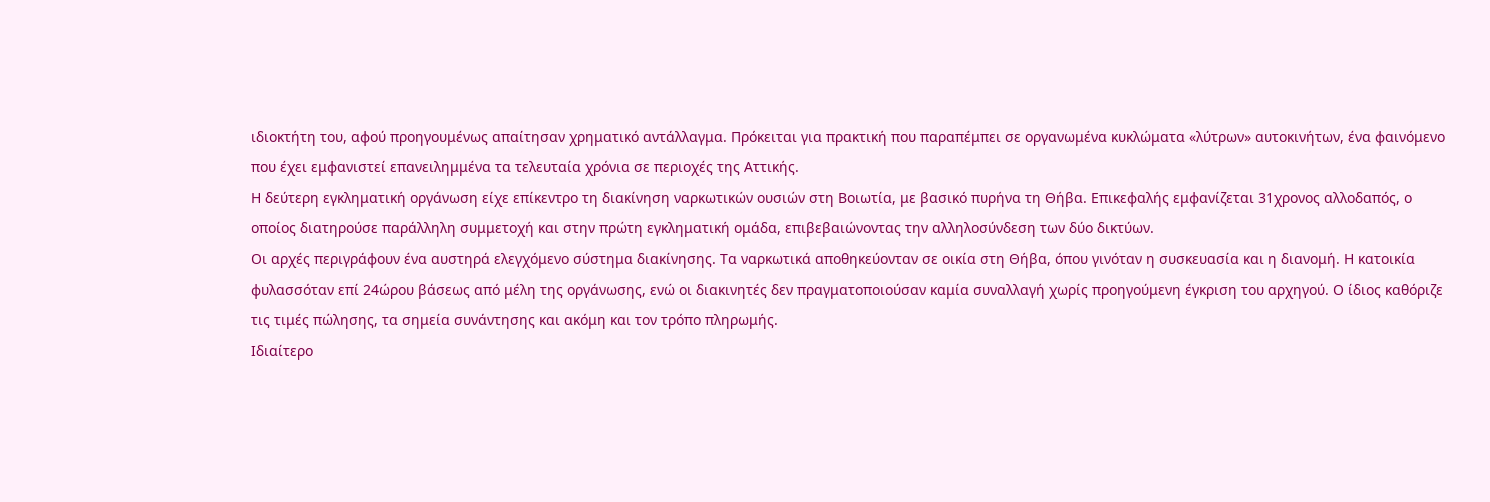ιδιοκτήτη του, αφού προηγουμένως απαίτησαν χρηματικό αντάλλαγμα. Πρόκειται για πρακτική που παραπέμπει σε οργανωμένα κυκλώματα «λύτρων» αυτοκινήτων, ένα φαινόμενο που έχει εμφανιστεί επανειλημμένα τα τελευταία χρόνια σε περιοχές της Αττικής.
Η δεύτερη εγκληματική οργάνωση είχε επίκεντρο τη διακίνηση ναρκωτικών ουσιών στη Βοιωτία, με βασικό πυρήνα τη Θήβα. Επικεφαλής εμφανίζεται 31χρονος αλλοδαπός, ο οποίος διατηρούσε παράλληλη συμμετοχή και στην πρώτη εγκληματική ομάδα, επιβεβαιώνοντας την αλληλοσύνδεση των δύο δικτύων.
Οι αρχές περιγράφουν ένα αυστηρά ελεγχόμενο σύστημα διακίνησης. Τα ναρκωτικά αποθηκεύονταν σε οικία στη Θήβα, όπου γινόταν η συσκευασία και η διανομή. Η κατοικία φυλασσόταν επί 24ώρου βάσεως από μέλη της οργάνωσης, ενώ οι διακινητές δεν πραγματοποιούσαν καμία συναλλαγή χωρίς προηγούμενη έγκριση του αρχηγού. Ο ίδιος καθόριζε τις τιμές πώλησης, τα σημεία συνάντησης και ακόμη και τον τρόπο πληρωμής.
Ιδιαίτερο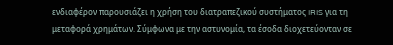ενδιαφέρον παρουσιάζει η χρήση του διατραπεζικού συστήματος IRIS για τη μεταφορά χρημάτων. Σύμφωνα με την αστυνομία, τα έσοδα διοχετεύονταν σε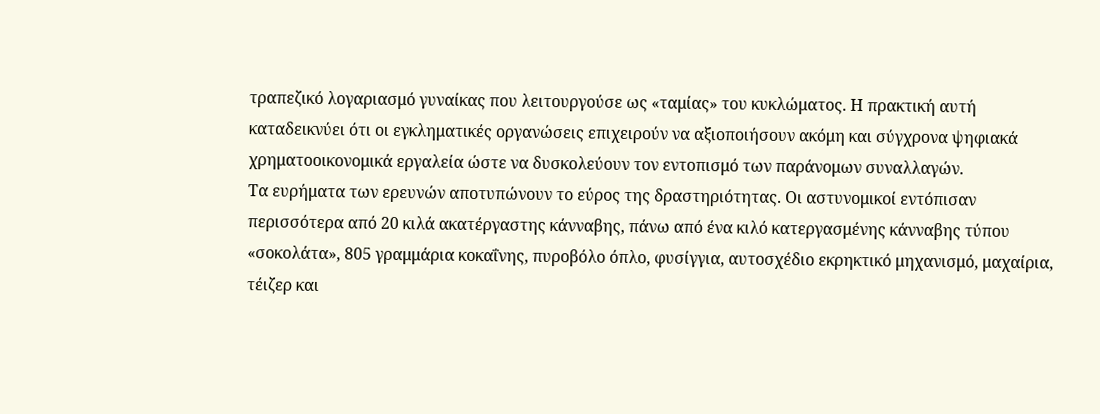τραπεζικό λογαριασμό γυναίκας που λειτουργούσε ως «ταμίας» του κυκλώματος. Η πρακτική αυτή καταδεικνύει ότι οι εγκληματικές οργανώσεις επιχειρούν να αξιοποιήσουν ακόμη και σύγχρονα ψηφιακά χρηματοοικονομικά εργαλεία ώστε να δυσκολεύουν τον εντοπισμό των παράνομων συναλλαγών.
Τα ευρήματα των ερευνών αποτυπώνουν το εύρος της δραστηριότητας. Οι αστυνομικοί εντόπισαν περισσότερα από 20 κιλά ακατέργαστης κάνναβης, πάνω από ένα κιλό κατεργασμένης κάνναβης τύπου «σοκολάτα», 805 γραμμάρια κοκαΐνης, πυροβόλο όπλο, φυσίγγια, αυτοσχέδιο εκρηκτικό μηχανισμό, μαχαίρια, τέιζερ και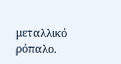μεταλλικό ρόπαλο.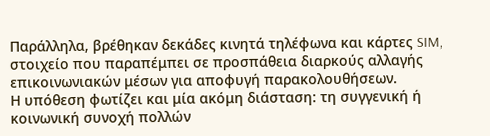Παράλληλα, βρέθηκαν δεκάδες κινητά τηλέφωνα και κάρτες SIM, στοιχείο που παραπέμπει σε προσπάθεια διαρκούς αλλαγής επικοινωνιακών μέσων για αποφυγή παρακολουθήσεων.
Η υπόθεση φωτίζει και μία ακόμη διάσταση: τη συγγενική ή κοινωνική συνοχή πολλών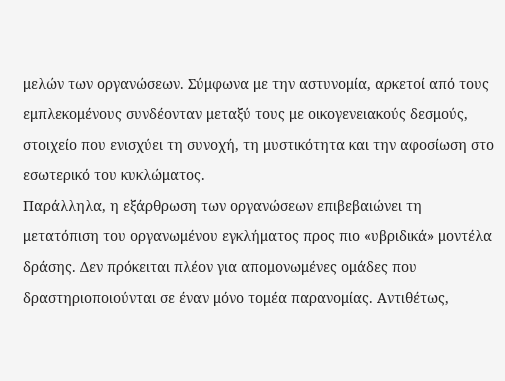μελών των οργανώσεων. Σύμφωνα με την αστυνομία, αρκετοί από τους εμπλεκομένους συνδέονταν μεταξύ τους με οικογενειακούς δεσμούς, στοιχείο που ενισχύει τη συνοχή, τη μυστικότητα και την αφοσίωση στο εσωτερικό του κυκλώματος.
Παράλληλα, η εξάρθρωση των οργανώσεων επιβεβαιώνει τη μετατόπιση του οργανωμένου εγκλήματος προς πιο «υβριδικά» μοντέλα δράσης. Δεν πρόκειται πλέον για απομονωμένες ομάδες που δραστηριοποιούνται σε έναν μόνο τομέα παρανομίας. Αντιθέτως,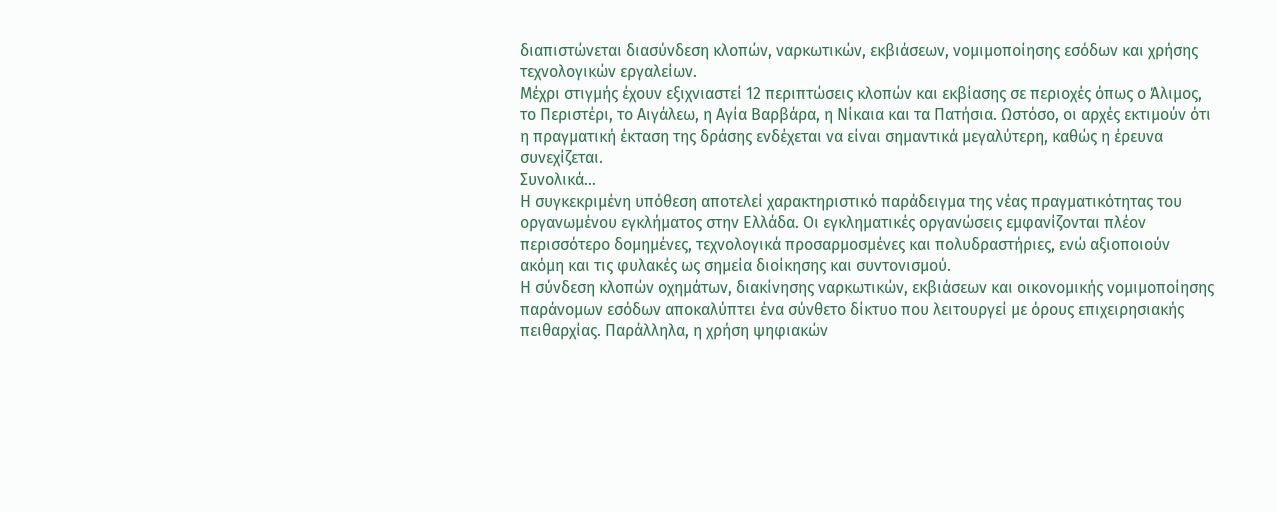διαπιστώνεται διασύνδεση κλοπών, ναρκωτικών, εκβιάσεων, νομιμοποίησης εσόδων και χρήσης τεχνολογικών εργαλείων.
Μέχρι στιγμής έχουν εξιχνιαστεί 12 περιπτώσεις κλοπών και εκβίασης σε περιοχές όπως ο Άλιμος, το Περιστέρι, το Αιγάλεω, η Αγία Βαρβάρα, η Νίκαια και τα Πατήσια. Ωστόσο, οι αρχές εκτιμούν ότι η πραγματική έκταση της δράσης ενδέχεται να είναι σημαντικά μεγαλύτερη, καθώς η έρευνα συνεχίζεται.
Συνολικά…
Η συγκεκριμένη υπόθεση αποτελεί χαρακτηριστικό παράδειγμα της νέας πραγματικότητας του οργανωμένου εγκλήματος στην Ελλάδα. Οι εγκληματικές οργανώσεις εμφανίζονται πλέον περισσότερο δομημένες, τεχνολογικά προσαρμοσμένες και πολυδραστήριες, ενώ αξιοποιούν ακόμη και τις φυλακές ως σημεία διοίκησης και συντονισμού.
Η σύνδεση κλοπών οχημάτων, διακίνησης ναρκωτικών, εκβιάσεων και οικονομικής νομιμοποίησης παράνομων εσόδων αποκαλύπτει ένα σύνθετο δίκτυο που λειτουργεί με όρους επιχειρησιακής πειθαρχίας. Παράλληλα, η χρήση ψηφιακών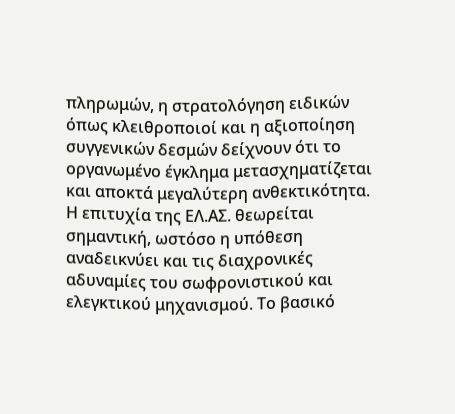πληρωμών, η στρατολόγηση ειδικών όπως κλειθροποιοί και η αξιοποίηση συγγενικών δεσμών δείχνουν ότι το οργανωμένο έγκλημα μετασχηματίζεται και αποκτά μεγαλύτερη ανθεκτικότητα.
Η επιτυχία της ΕΛ.ΑΣ. θεωρείται σημαντική, ωστόσο η υπόθεση αναδεικνύει και τις διαχρονικές αδυναμίες του σωφρονιστικού και ελεγκτικού μηχανισμού. Το βασικό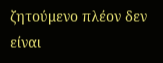ζητούμενο πλέον δεν είναι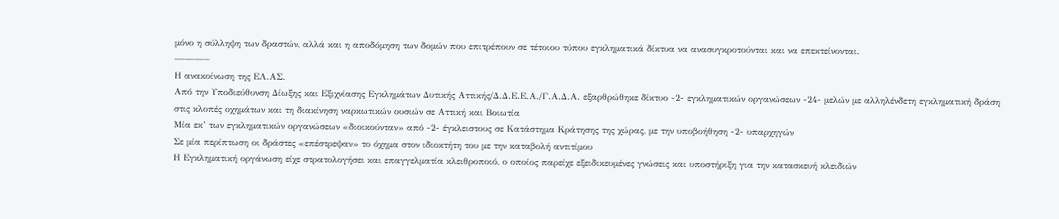μόνο η σύλληψη των δραστών, αλλά και η αποδόμηση των δομών που επιτρέπουν σε τέτοιου τύπου εγκληματικά δίκτυα να ανασυγκροτούνται και να επεκτείνονται.
———–
Η ανακοίνωση της ΕΛ.ΑΣ.
Από την Υποδιεύθυνση Δίωξης και Εξιχνίασης Εγκλημάτων Δυτικής Αττικής/Δ.Δ.Ε.Ε.Α./Γ.Α.Δ.Α. εξαρθρώθηκε δίκτυο -2- εγκληματικών οργανώσεων -24- μελών με αλληλένδετη εγκληματική δράση στις κλοπές οχημάτων και τη διακίνηση ναρκωτικών ουσιών σε Αττική και Βοιωτία
Μία εκ’ των εγκληματικών οργανώσεων «διοικούνταν» από -2- έγκλειστους σε Κατάστημα Κράτησης της χώρας, με την υποβοήθηση -2- υπαρχηγών
Σε μία περίπτωση οι δράστες «επέστρεψαν» το όχημα στον ιδιοκτήτη του με την καταβολή αντιτίμου
Η Εγκληματική οργάνωση είχε στρατολογήσει και επαγγελματία κλειθροποιό, ο οποίος παρείχε εξειδικευμένες γνώσεις και υποστήριξη για την κατασκευή κλειδιών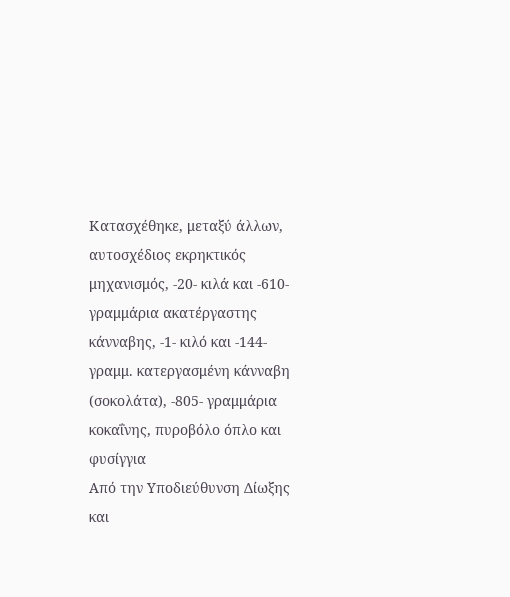Κατασχέθηκε, μεταξύ άλλων, αυτοσχέδιος εκρηκτικός μηχανισμός, -20- κιλά και -610- γραμμάρια ακατέργαστης κάνναβης, -1- κιλό και -144- γραμμ. κατεργασμένη κάνναβη (σοκολάτα), -805- γραμμάρια κοκαΐνης, πυροβόλο όπλο και φυσίγγια
Από την Υποδιεύθυνση Δίωξης και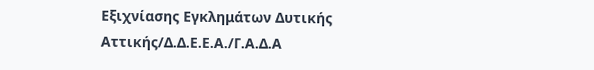Εξιχνίασης Εγκλημάτων Δυτικής Αττικής/Δ.Δ.Ε.Ε.Α./Γ.Α.Δ.Α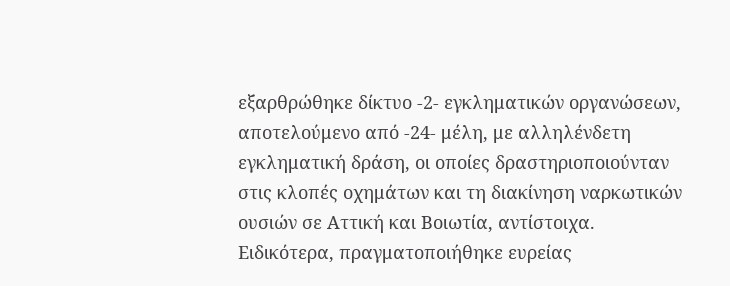εξαρθρώθηκε δίκτυο -2- εγκληματικών οργανώσεων, αποτελούμενο από -24- μέλη, με αλληλένδετη εγκληματική δράση, οι οποίες δραστηριοποιούνταν στις κλοπές οχημάτων και τη διακίνηση ναρκωτικών ουσιών σε Αττική και Βοιωτία, αντίστοιχα.
Ειδικότερα, πραγματοποιήθηκε ευρείας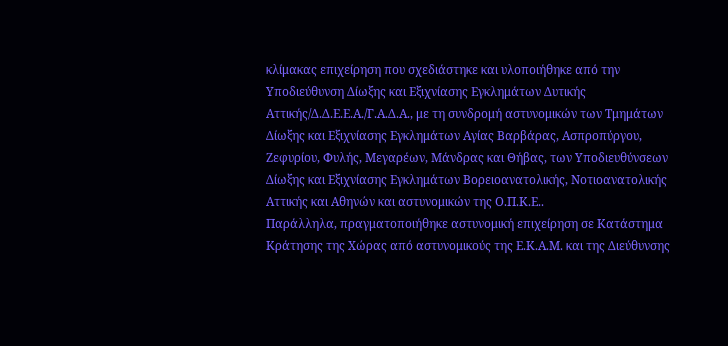κλίμακας επιχείρηση που σχεδιάστηκε και υλοποιήθηκε από την Υποδιεύθυνση Δίωξης και Εξιχνίασης Εγκλημάτων Δυτικής Αττικής/Δ.Δ.Ε.Ε.Α./Γ.Α.Δ.Α., με τη συνδρομή αστυνομικών των Τμημάτων Δίωξης και Εξιχνίασης Εγκλημάτων Αγίας Βαρβάρας, Ασπροπύργου, Ζεφυρίου, Φυλής, Μεγαρέων, Μάνδρας και Θήβας, των Υποδιευθύνσεων Δίωξης και Εξιχνίασης Εγκλημάτων Βορειοανατολικής, Νοτιοανατολικής Αττικής και Αθηνών και αστυνομικών της Ο.Π.Κ.Ε..
Παράλληλα, πραγματοποιήθηκε αστυνομική επιχείρηση σε Κατάστημα Κράτησης της Χώρας από αστυνομικούς της Ε.Κ.Α.Μ. και της Διεύθυνσης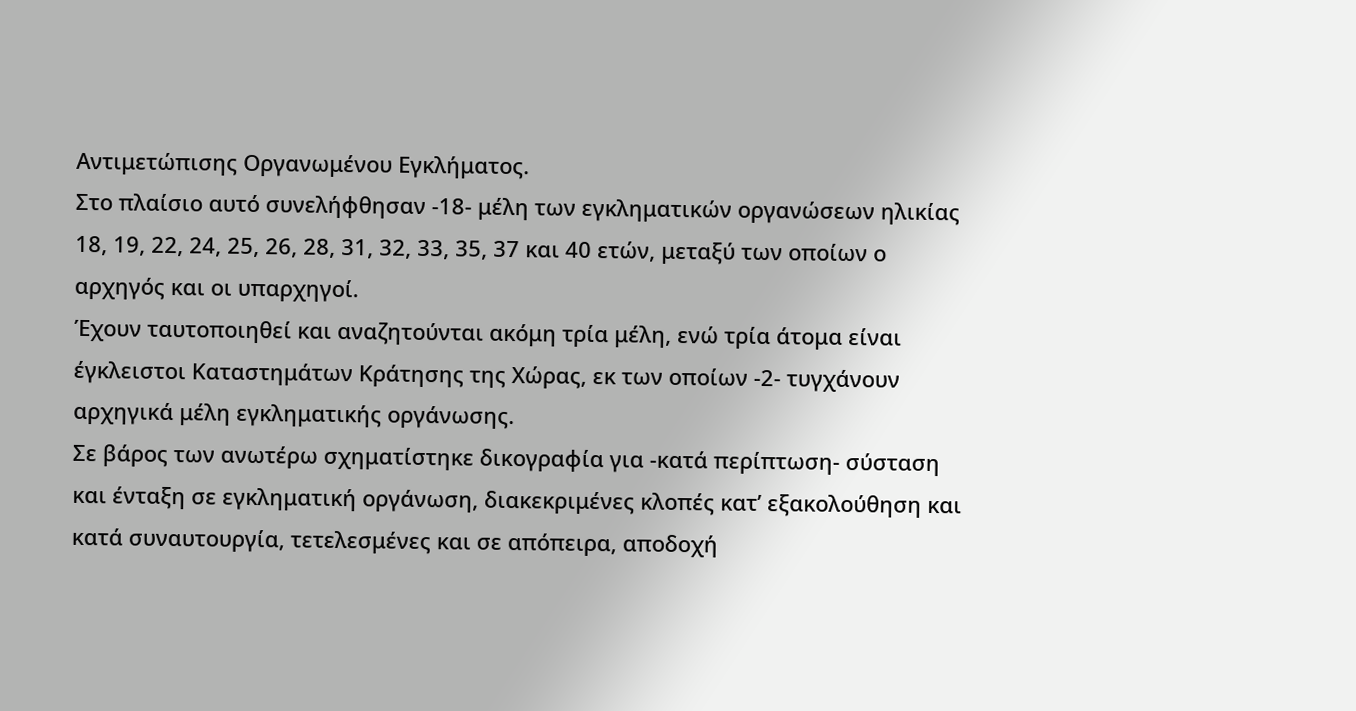Αντιμετώπισης Οργανωμένου Εγκλήματος.
Στο πλαίσιο αυτό συνελήφθησαν -18- μέλη των εγκληματικών οργανώσεων ηλικίας 18, 19, 22, 24, 25, 26, 28, 31, 32, 33, 35, 37 και 40 ετών, μεταξύ των οποίων ο αρχηγός και οι υπαρχηγοί.
Έχουν ταυτοποιηθεί και αναζητούνται ακόμη τρία μέλη, ενώ τρία άτομα είναι έγκλειστοι Καταστημάτων Κράτησης της Χώρας, εκ των οποίων -2- τυγχάνουν αρχηγικά μέλη εγκληματικής οργάνωσης.
Σε βάρος των ανωτέρω σχηματίστηκε δικογραφία για -κατά περίπτωση- σύσταση και ένταξη σε εγκληματική οργάνωση, διακεκριμένες κλοπές κατ’ εξακολούθηση και κατά συναυτουργία, τετελεσμένες και σε απόπειρα, αποδοχή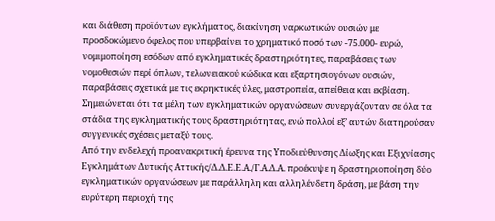και διάθεση προϊόντων εγκλήματος, διακίνηση ναρκωτικών ουσιών με προσδοκώμενο όφελος που υπερβαίνει το χρηματικό ποσό των -75.000- ευρώ, νομιμοποίηση εσόδων από εγκληματικές δραστηριότητες, παραβάσεις των νομοθεσιών περί όπλων, τελωνειακού κώδικα και εξαρτησιογόνων ουσιών, παραβάσεις σχετικά με τις εκρηκτικές ύλες, μαστροπεία, απείθεια και εκβίαση.
Σημειώνεται ότι τα μέλη των εγκληματικών οργανώσεων συνεργάζονταν σε όλα τα στάδια της εγκληματικής τους δραστηριότητας, ενώ πολλοί εξ’ αυτών διατηρούσαν συγγενικές σχέσεις μεταξύ τους.
Από την ενδελεχή προανακριτική έρευνα της Υποδιεύθυνσης Δίωξης και Εξιχνίασης Εγκλημάτων Δυτικής Αττικής/Δ.Δ.Ε.Ε.Α./Γ.Α.Δ.Α. προέκυψε η δραστηριοποίηση δύο εγκληματικών οργανώσεων με παράλληλη και αλληλένδετη δράση, με βάση την ευρύτερη περιοχή της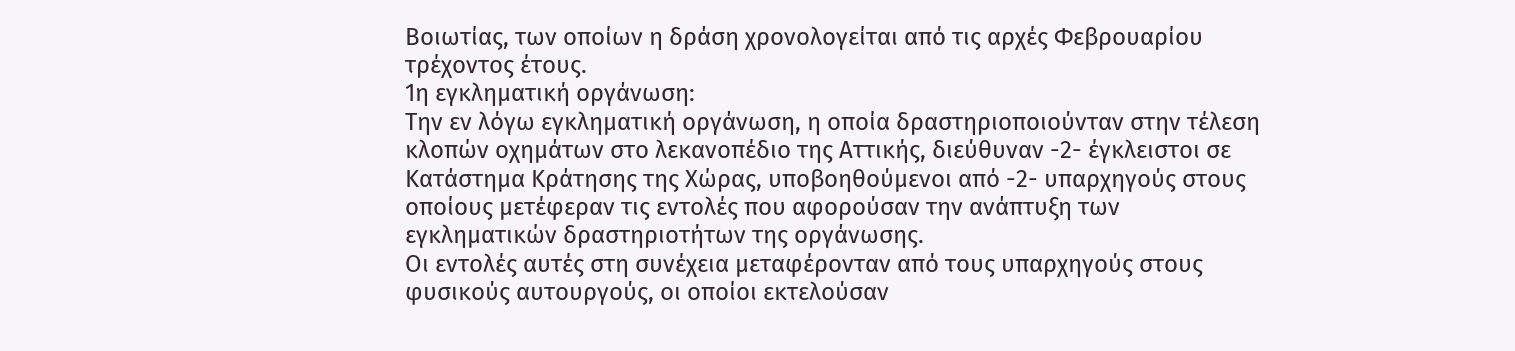Βοιωτίας, των οποίων η δράση χρονολογείται από τις αρχές Φεβρουαρίου τρέχοντος έτους.
1η εγκληματική οργάνωση:
Την εν λόγω εγκληματική οργάνωση, η οποία δραστηριοποιούνταν στην τέλεση κλοπών οχημάτων στο λεκανοπέδιο της Αττικής, διεύθυναν -2- έγκλειστοι σε Κατάστημα Κράτησης της Χώρας, υποβοηθούμενοι από -2- υπαρχηγούς στους οποίους μετέφεραν τις εντολές που αφορούσαν την ανάπτυξη των εγκληματικών δραστηριοτήτων της οργάνωσης.
Οι εντολές αυτές στη συνέχεια μεταφέρονταν από τους υπαρχηγούς στους φυσικούς αυτουργούς, οι οποίοι εκτελούσαν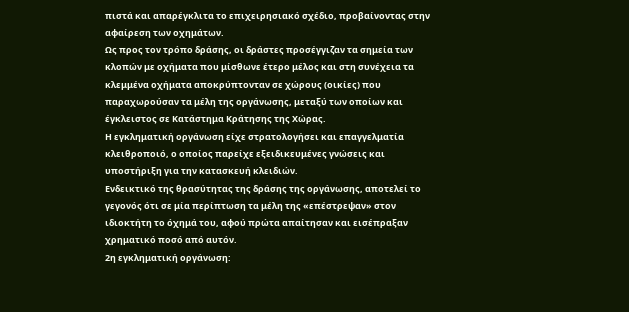πιστά και απαρέγκλιτα το επιχειρησιακό σχέδιο, προβαίνοντας στην αφαίρεση των οχημάτων.
Ως προς τον τρόπο δράσης, οι δράστες προσέγγιζαν τα σημεία των κλοπών με οχήματα που μίσθωνε έτερο μέλος και στη συνέχεια τα κλεμμένα οχήματα αποκρύπτονταν σε χώρους (οικίες) που παραχωρούσαν τα μέλη της οργάνωσης, μεταξύ των οποίων και έγκλειστος σε Κατάστημα Κράτησης της Χώρας.
Η εγκληματική οργάνωση είχε στρατολογήσει και επαγγελματία κλειθροποιό, ο οποίος παρείχε εξειδικευμένες γνώσεις και υποστήριξη για την κατασκευή κλειδιών.
Ενδεικτικό της θρασύτητας της δράσης της οργάνωσης, αποτελεί το γεγονός ότι σε μία περίπτωση τα μέλη της «επέστρεψαν» στον ιδιοκτήτη το όχημά του, αφού πρώτα απαίτησαν και εισέπραξαν χρηματικό ποσό από αυτόν.
2η εγκληματική οργάνωση: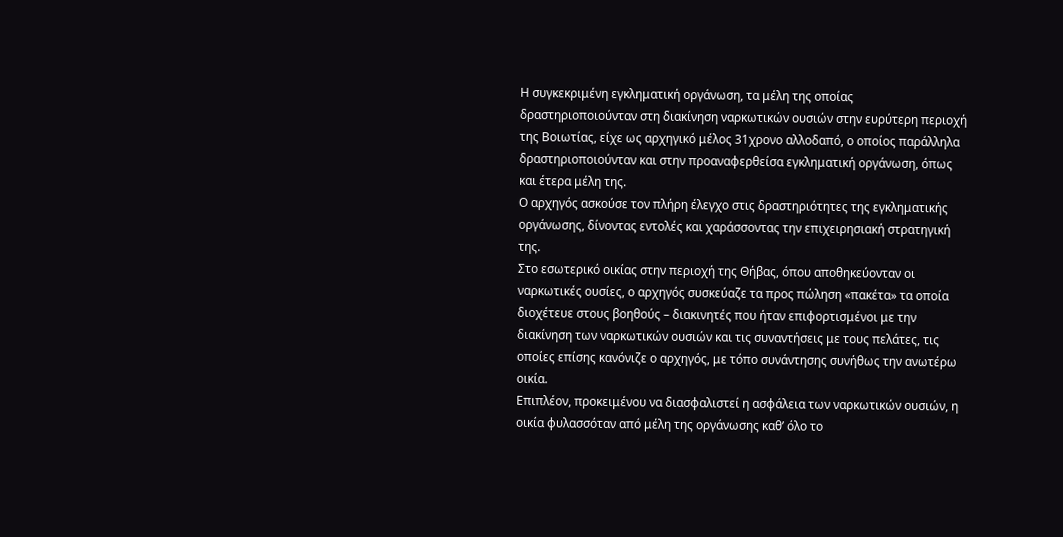Η συγκεκριμένη εγκληματική οργάνωση, τα μέλη της οποίας δραστηριοποιούνταν στη διακίνηση ναρκωτικών ουσιών στην ευρύτερη περιοχή της Βοιωτίας, είχε ως αρχηγικό μέλος 31χρονο αλλοδαπό, ο οποίος παράλληλα δραστηριοποιούνταν και στην προαναφερθείσα εγκληματική οργάνωση, όπως και έτερα μέλη της.
Ο αρχηγός ασκούσε τον πλήρη έλεγχο στις δραστηριότητες της εγκληματικής οργάνωσης, δίνοντας εντολές και χαράσσοντας την επιχειρησιακή στρατηγική της.
Στο εσωτερικό οικίας στην περιοχή της Θήβας, όπου αποθηκεύονταν οι ναρκωτικές ουσίες, ο αρχηγός συσκεύαζε τα προς πώληση «πακέτα» τα οποία διοχέτευε στους βοηθούς – διακινητές που ήταν επιφορτισμένοι με την διακίνηση των ναρκωτικών ουσιών και τις συναντήσεις με τους πελάτες, τις οποίες επίσης κανόνιζε ο αρχηγός, με τόπο συνάντησης συνήθως την ανωτέρω οικία.
Επιπλέον, προκειμένου να διασφαλιστεί η ασφάλεια των ναρκωτικών ουσιών, η οικία φυλασσόταν από μέλη της οργάνωσης καθ’ όλο το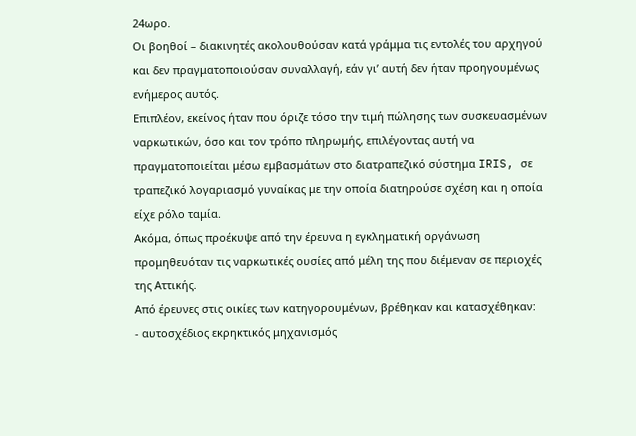24ωρο.
Οι βοηθοί – διακινητές ακολουθούσαν κατά γράμμα τις εντολές του αρχηγού και δεν πραγματοποιούσαν συναλλαγή, εάν γι’ αυτή δεν ήταν προηγουμένως ενήμερος αυτός.
Επιπλέον, εκείνος ήταν που όριζε τόσο την τιμή πώλησης των συσκευασμένων ναρκωτικών, όσο και τον τρόπο πληρωμής, επιλέγοντας αυτή να πραγματοποιείται μέσω εμβασμάτων στο διατραπεζικό σύστημα IRIS, σε τραπεζικό λογαριασμό γυναίκας με την οποία διατηρούσε σχέση και η οποία είχε ρόλο ταμία.
Ακόμα, όπως προέκυψε από την έρευνα η εγκληματική οργάνωση προμηθευόταν τις ναρκωτικές ουσίες από μέλη της που διέμεναν σε περιοχές της Αττικής.
Από έρευνες στις οικίες των κατηγορουμένων, βρέθηκαν και κατασχέθηκαν:
- αυτοσχέδιος εκρηκτικός μηχανισμός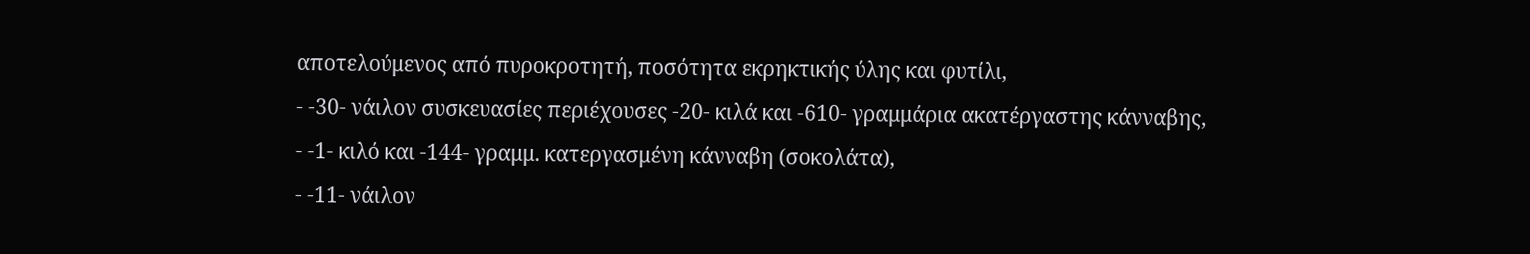αποτελούμενος από πυροκροτητή, ποσότητα εκρηκτικής ύλης και φυτίλι,
- -30- νάιλον συσκευασίες περιέχουσες -20- κιλά και -610- γραμμάρια ακατέργαστης κάνναβης,
- -1- κιλό και -144- γραμμ. κατεργασμένη κάνναβη (σοκολάτα),
- -11- νάιλον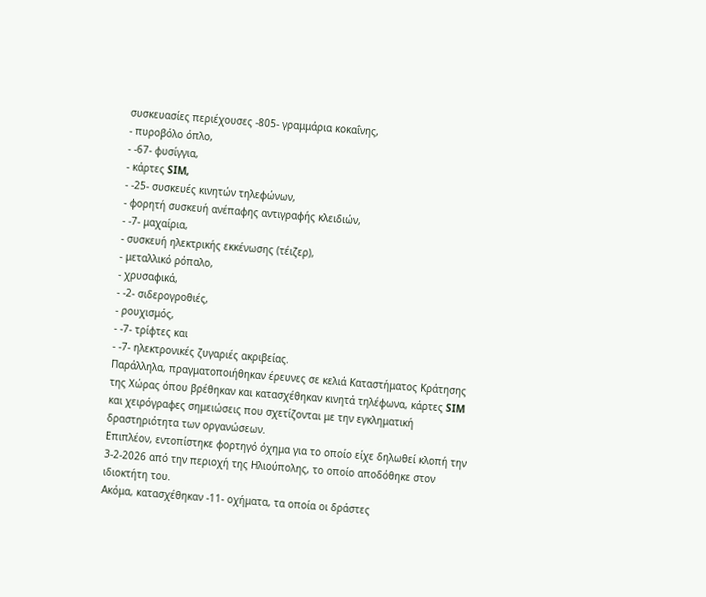συσκευασίες περιέχουσες -805- γραμμάρια κοκαΐνης,
- πυροβόλο όπλο,
- -67- φυσίγγια,
- κάρτες SIM,
- -25- συσκευές κινητών τηλεφώνων,
- φορητή συσκευή ανέπαφης αντιγραφής κλειδιών,
- -7- μαχαίρια,
- συσκευή ηλεκτρικής εκκένωσης (τέιζερ),
- μεταλλικό ρόπαλο,
- χρυσαφικά,
- -2- σιδερογροθιές,
- ρουχισμός,
- -7- τρίφτες και
- -7- ηλεκτρονικές ζυγαριές ακριβείας.
Παράλληλα, πραγματοποιήθηκαν έρευνες σε κελιά Καταστήματος Κράτησης της Χώρας όπου βρέθηκαν και κατασχέθηκαν κινητά τηλέφωνα, κάρτες SIM και χειρόγραφες σημειώσεις που σχετίζονται με την εγκληματική δραστηριότητα των οργανώσεων.
Επιπλέον, εντοπίστηκε φορτηγό όχημα για το οποίο είχε δηλωθεί κλοπή την 3-2-2026 από την περιοχή της Ηλιούπολης, το οποίο αποδόθηκε στον ιδιοκτήτη του.
Ακόμα, κατασχέθηκαν -11- οχήματα, τα οποία οι δράστες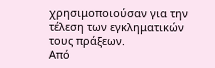χρησιμοποιούσαν για την τέλεση των εγκληματικών τους πράξεων.
Από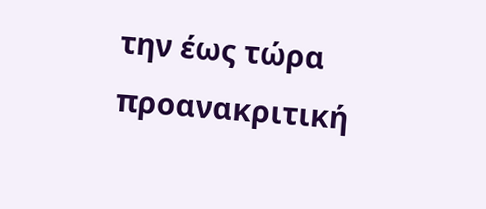την έως τώρα προανακριτική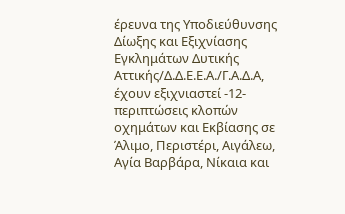έρευνα της Υποδιεύθυνσης Δίωξης και Εξιχνίασης Εγκλημάτων Δυτικής Αττικής/Δ.Δ.Ε.Ε.Α./Γ.Α.Δ.Α, έχουν εξιχνιαστεί -12- περιπτώσεις κλοπών οχημάτων και Εκβίασης σε Άλιμο, Περιστέρι, Αιγάλεω, Αγία Βαρβάρα, Νίκαια και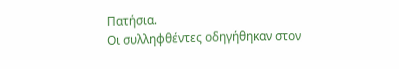Πατήσια.
Οι συλληφθέντες οδηγήθηκαν στον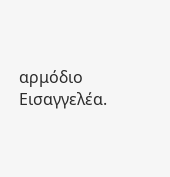αρμόδιο Εισαγγελέα.